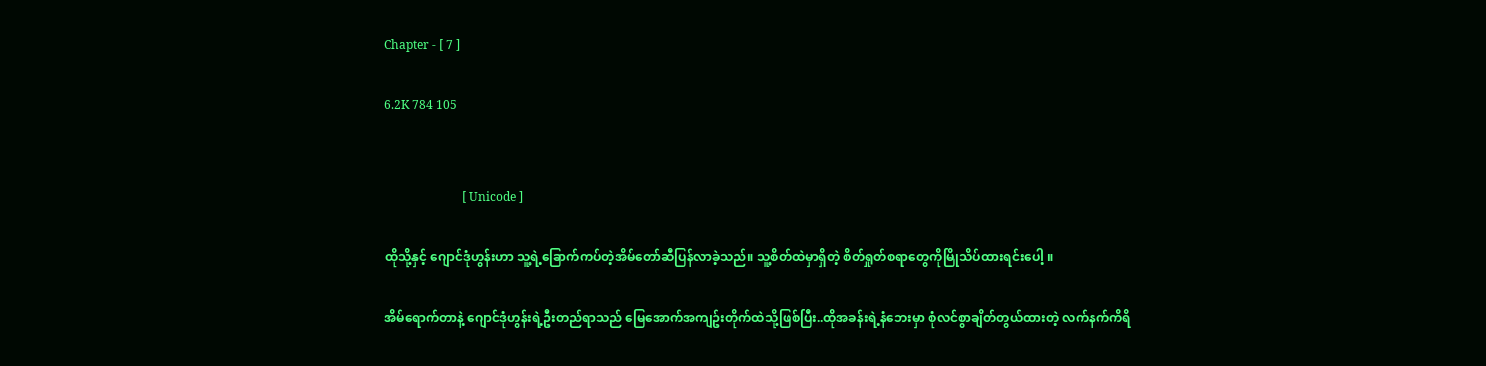Chapter - [ 7 ]

6.2K 784 105


                          [ Unicode ]

ထိုသို့နှင့် ဂျောင်ဒုံဟွန်းဟာ သူ့ရဲ့ခြောက်ကပ်တဲ့အိမ်တော်ဆီပြန်လာခဲ့သည်။ သူ့စိတ်ထဲမှာရှိတဲ့ စိတ်ရှုတ်စရာတွေကိုမြိုသိပ်ထားရင်းပေါ့ ။

အိမ်ရောက်တာနဲ့ ဂျောင်ဒုံဟွန်းရဲ့ဦးတည်ရာသည် မြေအောက်အကျဥ်းတိုက်ထဲသို့ဖြစ်ပြီး..ထိုအခန်းရဲ့နံဘေးမှာ စုံလင်စွာချိတ်တွယ်ထားတဲ့ လက်နက်ကိရိ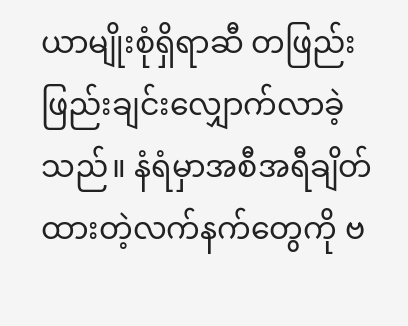ယာမျိုးစုံရှိရာဆီ တဖြည်းဖြည်းချင်းလျှောက်လာခဲ့သည်။ နံရံမှာအစီအရီချိတ်ထားတဲ့လက်နက်တွေကို ဗ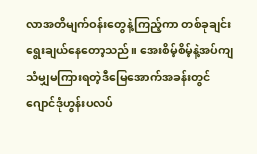လာအတိမျက်ဝန်းတွေနဲ့ကြည့်ကာ တစ်ခုချင်းရွေးချယ်နေတော့သည်။ အေးစိမ့်စိမ့်နဲ့အပ်ကျသံမျှမကြားရတဲ့ဒီမြေအောက်အခန်းတွင် ဂျောင်ဒုံဟွန်းပလပ်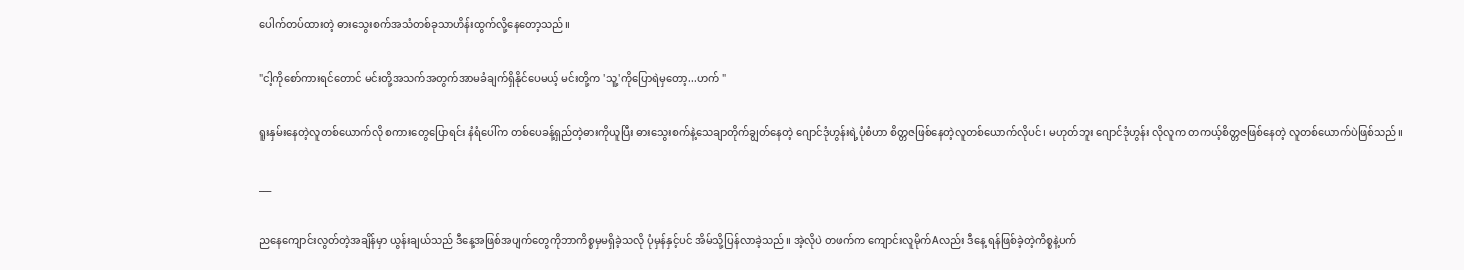ပေါက်တပ်ထားတဲ့ ဓားသွေးစက်အသံတစ်ခုသာဟိန်းထွက်လို့နေတော့သည်။

"ငါ့ကိုစော်ကားရင်တောင် မင်းတို့အသက်အတွက်အာမခံချက်ရှိနိုင်ပေမယ့် မင်းတို့က 'သူ့'ကိုပြောရဲမှတော့...ဟက် "

ရူးနှမ်းနေတဲ့လူတစ်ယောက်လို စကားတွေပြောရင်း နံရံပေါ်က တစ်ပေခန့်ရှည်တဲ့ဓားကိုယူပြီး ဓားသွေးစက်နဲ့သေချာတိုက်ချွတ်နေတဲ့ ဂျောင်ဒုံဟွန်းရဲ့ပုံစံဟာ စိတ္တဇဖြစ်နေတဲ့လူတစ်ယောက်လိုပင်၊ မဟုတ်ဘူး ဂျောင်ဒုံဟွန်း လိုလူက တကယ့်စိတ္တဇဖြစ်နေတဲ့ လူတစ်ယောက်ပဲဖြစ်သည်။

___

ညနေကျောင်းလွတ်တဲ့အချိန်မှာ ယွန်းချယ်သည် ဒီနေ့အဖြစ်အပျက်တွေကိုဘာကိစ္စမှမရှိခဲ့သလို ပုံမှန်နှင့်ပင် အိမ်သို့ပြန်လာခဲ့သည်။ အဲ့လိုပဲ တဖက်က ကျောင်းလူမိုက်Aလည်း ဒီနေ့ ရန်ဖြစ်ခဲ့တဲ့ကိစ္စနဲ့ပက်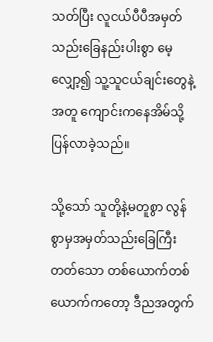သတ်ပြီး လူငယ်ပီပီအမှတ်သည်းခြေနည်းပါးစွာ မေ့လျှော့၍ သူ့သူငယ်ချင်းတွေနဲ့အတူ ကျောင်းကနေအိမ်သို့ပြန်လာခဲ့သည်။

သို့သော် သူတို့နဲ့မတူစွာ လွန်စွာမှအမှတ်သည်းခြေကြီးတတ်သော တစ်ယောက်တစ်ယောက်ကတော့ ဒီညအတွက်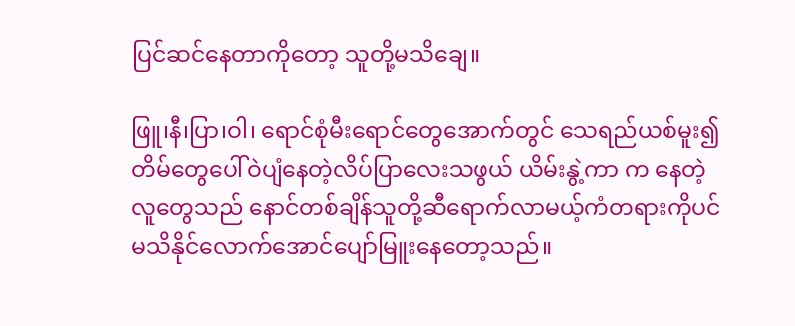ပြင်ဆင်နေတာကိုတော့ သူတို့မသိချေ။

ဖြူ၊နီ၊ပြာ၊ဝါ၊ ရောင်စုံမီးရောင်တွေအောက်တွင် သေရည်ယစ်မူး၍ တိမ်တွေပေါ်ဝဲပျံနေတဲ့လိပ်ပြာလေးသဖွယ် ယိမ်းနွဲ့ကာ က နေတဲ့ လူတွေသည် နောင်တစ်ချိန်သူတို့ဆီရောက်လာမယ့်ကံတရားကိုပင် မသိနိုင်လောက်အောင်ပျော်မြူးနေတော့သည်။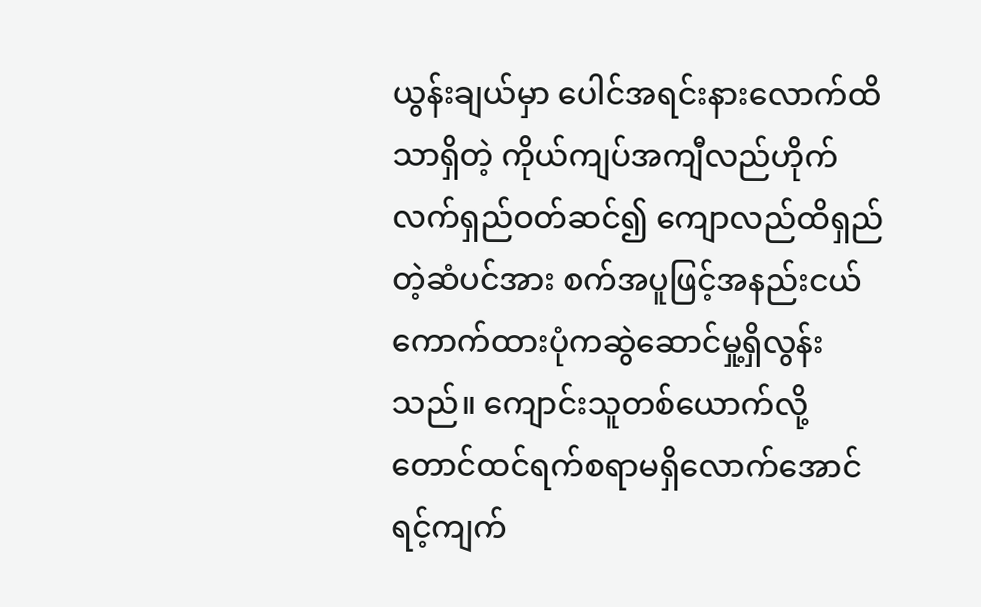ယွန်းချယ်မှာ ပေါင်အရင်းနားလောက်ထိသာရှိတဲ့ ကိုယ်ကျပ်အကျီလည်ဟိုက် လက်ရှည်ဝတ်ဆင်၍ ကျောလည်ထိရှည်တဲ့ဆံပင်အား စက်အပူဖြင့်အနည်းငယ်ကောက်ထားပုံကဆွဲဆောင်မှု့ရှိလွန်းသည်။ ကျောင်းသူတစ်ယောက်လို့တောင်ထင်ရက်စရာမရှိလောက်အောင် ရင့်ကျက်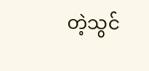တဲ့သွင်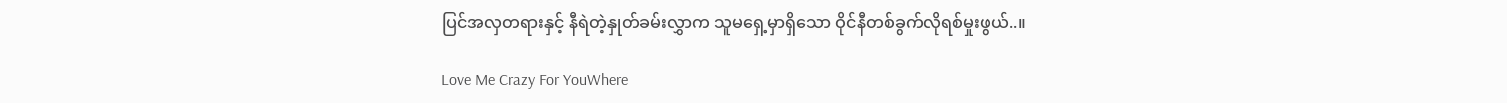ပြင်အလှတရားနှင့် နီရဲတဲ့နှုတ်ခမ်းလွှာက သူမရှေ့မှာရှိသော ဝိုင်နီတစ်ခွက်လိုရစ်မှုးဖွယ်..။

Love Me Crazy For YouWhere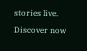stories live. Discover now